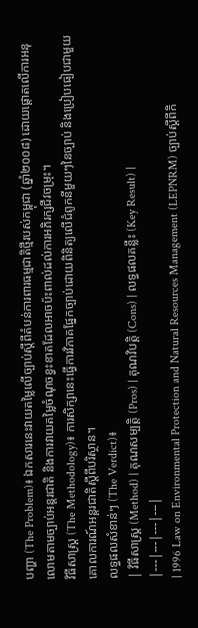បញ្ហា (The Problem)៖ ឯកសារនេះវាយតម្លៃលើច្បាប់ស្តីពីតំបន់ការពារធម្មជាតិថ្មីរបស់កម្ពុជា (ឆ្នាំ២០០៨) ដោយផ្តោតលើការអនុលោមតាមច្បាប់អន្តរជាតិ និងការវាយតម្លៃចំណុចខ្វះខាតដែលអាចប៉ះពាល់ដល់ការអភិរក្សជីវចម្រុះ។
វិធីសាស្ត្រ (The Methodology)៖ ការសិក្សានេះធ្វើការវិភាគផ្នែកច្បាប់ដោយពិនិត្យលើជំពូកនីមួយៗនៃច្បាប់ និងប្រៀបធៀបជាមួយគោលការណ៍អន្តរជាតិស្តីពីបរិស្ថាន។
លទ្ធផលសំខាន់ៗ (The Verdict)៖
| វិធីសាស្ត្រ (Method) | គុណសម្បត្តិ (Pros) | គុណវិបត្តិ (Cons) | លទ្ធផលគន្លឹះ (Key Result) |
|---|---|---|---|
| 1996 Law on Environmental Protection and Natural Resources Management (LEPNRM) ច្បាប់ស្តីពីកិ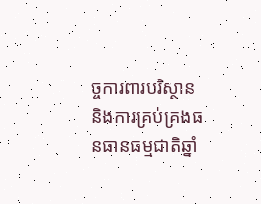ច្ចការពារបរិស្ថាន និងការគ្រប់គ្រងធនធានធម្មជាតិឆ្នាំ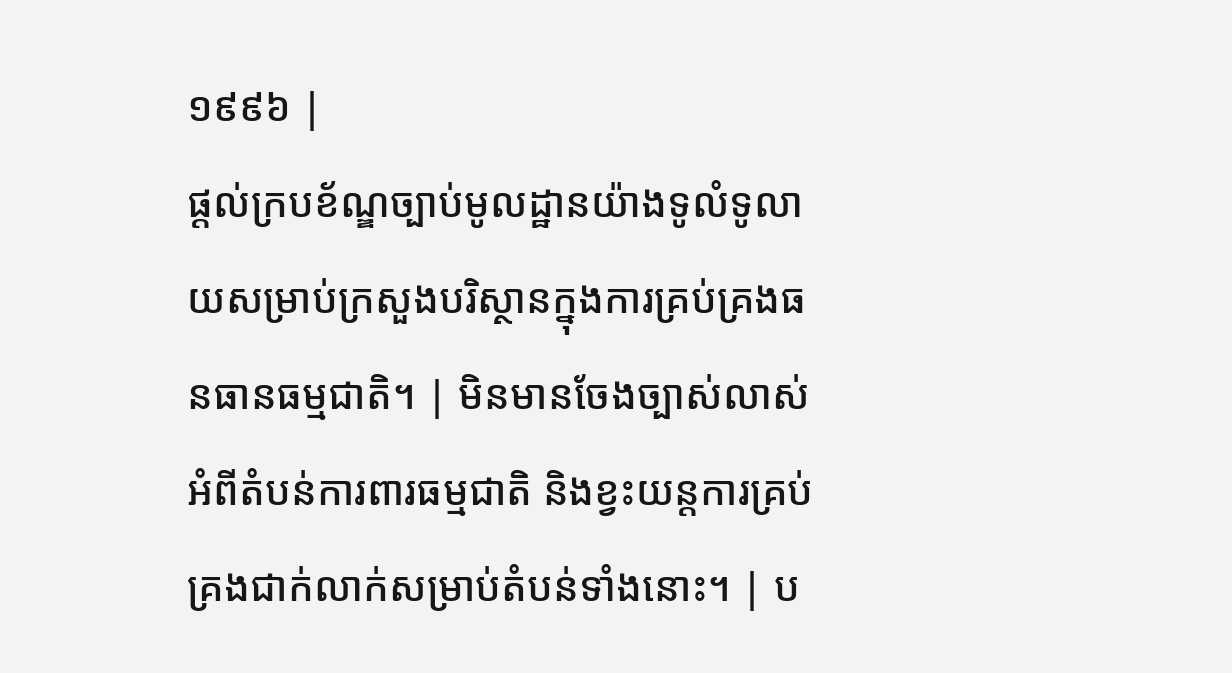១៩៩៦ |
ផ្តល់ក្របខ័ណ្ឌច្បាប់មូលដ្ឋានយ៉ាងទូលំទូលាយសម្រាប់ក្រសួងបរិស្ថានក្នុងការគ្រប់គ្រងធនធានធម្មជាតិ។ | មិនមានចែងច្បាស់លាស់អំពីតំបន់ការពារធម្មជាតិ និងខ្វះយន្តការគ្រប់គ្រងជាក់លាក់សម្រាប់តំបន់ទាំងនោះ។ | ប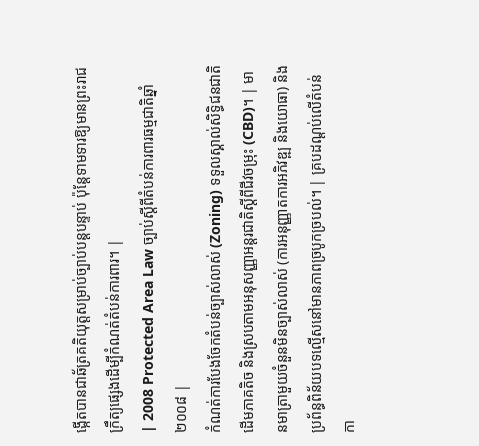ង្កើតបានជាឆ័ត្រគតិយុត្តសម្រាប់ច្បាប់បន្តបន្ទាប់ ប៉ុន្តែទាមទារឱ្យមានព្រះរាជក្រឹត្យផ្សេងដើម្បីកំណត់តំបន់ការពារ។ |
| 2008 Protected Area Law ច្បាប់ស្តីពីតំបន់ការពារធម្មជាតិឆ្នាំ២០០៨ |
កំណត់ការបែងចែកតំបន់ច្បាស់លាស់ (Zoning) ទទួលស្គាល់សិទ្ធិជនជាតិដើមភាគតិច និងស្របតាមអនុសញ្ញាអន្តរជាតិស្តីពីជីវចម្រុះ (CBD)។ | មានមាត្រាមួយចំនួនមិនច្បាស់លាស់ (ការអនុញ្ញាតការអភិវឌ្ឍ និងយោធា) និងប្រព័ន្ធពិន័យបទល្មើសនៅមានភាពច្របូកច្របល់។ | គ្របដណ្តប់លើតំបន់កា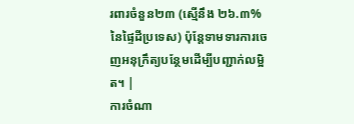រពារចំនួន២៣ (ស្មើនឹង ២៦.៣% នៃផ្ទៃដីប្រទេស) ប៉ុន្តែទាមទារការចេញអនុក្រឹត្យបន្ថែមដើម្បីបញ្ជាក់លម្អិត។ |
ការចំណា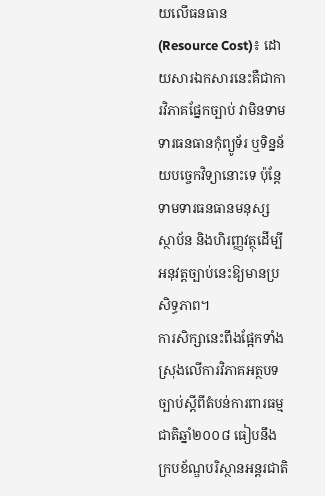យលើធនធាន (Resource Cost)៖ ដោយសារឯកសារនេះគឺជាការវិភាគផ្នែកច្បាប់ វាមិនទាមទារធនធានកុំព្យូទ័រ ឬទិន្នន័យបច្ចេកវិទ្យានោះទេ ប៉ុន្តែទាមទារធនធានមនុស្ស ស្ថាប័ន និងហិរញ្ញវត្ថុដើម្បីអនុវត្តច្បាប់នេះឱ្យមានប្រសិទ្ធភាព។
ការសិក្សានេះពឹងផ្អែកទាំងស្រុងលើការវិភាគអត្ថបទច្បាប់ស្តីពីតំបន់ការពារធម្មជាតិឆ្នាំ២០០៨ ធៀបនឹងក្របខ័ណ្ឌបរិស្ថានអន្តរជាតិ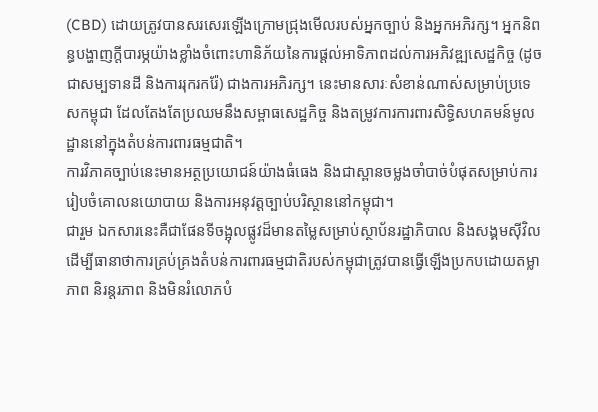(CBD) ដោយត្រូវបានសរសេរឡើងក្រោមជ្រុងមើលរបស់អ្នកច្បាប់ និងអ្នកអភិរក្ស។ អ្នកនិពន្ធបង្ហាញក្តីបារម្ភយ៉ាងខ្លាំងចំពោះហានិភ័យនៃការផ្តល់អាទិភាពដល់ការអភិវឌ្ឍសេដ្ឋកិច្ច (ដូចជាសម្បទានដី និងការរុករករ៉ែ) ជាងការអភិរក្ស។ នេះមានសារៈសំខាន់ណាស់សម្រាប់ប្រទេសកម្ពុជា ដែលតែងតែប្រឈមនឹងសម្ពាធសេដ្ឋកិច្ច និងតម្រូវការការពារសិទ្ធិសហគមន៍មូលដ្ឋាននៅក្នុងតំបន់ការពារធម្មជាតិ។
ការវិភាគច្បាប់នេះមានអត្ថប្រយោជន៍យ៉ាងធំធេង និងជាស្ពានចម្លងចាំបាច់បំផុតសម្រាប់ការរៀបចំគោលនយោបាយ និងការអនុវត្តច្បាប់បរិស្ថាននៅកម្ពុជា។
ជារួម ឯកសារនេះគឺជាផែនទីចង្អុលផ្លូវដ៏មានតម្លៃសម្រាប់ស្ថាប័នរដ្ឋាភិបាល និងសង្គមស៊ីវិល ដើម្បីធានាថាការគ្រប់គ្រងតំបន់ការពារធម្មជាតិរបស់កម្ពុជាត្រូវបានធ្វើឡើងប្រកបដោយតម្លាភាព និរន្តរភាព និងមិនរំលោភបំ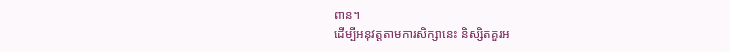ពាន។
ដើម្បីអនុវត្តតាមការសិក្សានេះ និស្សិតគួរអ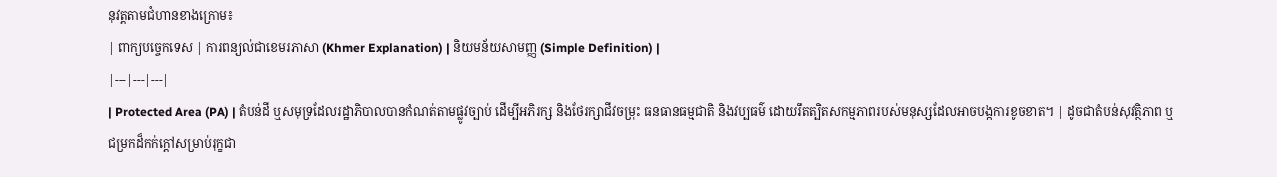នុវត្តតាមជំហានខាងក្រោម៖
| ពាក្យបច្ចេកទេស | ការពន្យល់ជាខេមរភាសា (Khmer Explanation) | និយមន័យសាមញ្ញ (Simple Definition) |
|---|---|---|
| Protected Area (PA) | តំបន់ដី ឬសមុទ្រដែលរដ្ឋាភិបាលបានកំណត់តាមផ្លូវច្បាប់ ដើម្បីអភិរក្ស និងថែរក្សាជីវចម្រុះ ធនធានធម្មជាតិ និងវប្បធម៌ ដោយរឹតត្បិតសកម្មភាពរបស់មនុស្សដែលអាចបង្កការខូចខាត។ | ដូចជាតំបន់សុវត្ថិភាព ឬជម្រកដ៏កក់ក្តៅសម្រាប់រុក្ខជា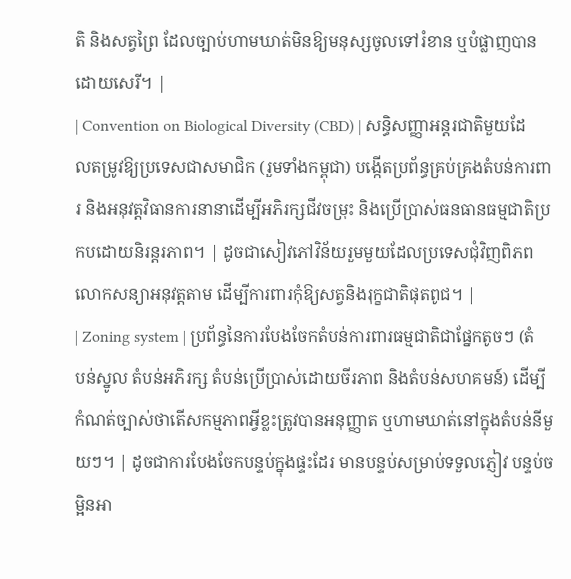តិ និងសត្វព្រៃ ដែលច្បាប់ហាមឃាត់មិនឱ្យមនុស្សចូលទៅរំខាន ឬបំផ្លាញបានដោយសេរី។ |
| Convention on Biological Diversity (CBD) | សន្ធិសញ្ញាអន្តរជាតិមួយដែលតម្រូវឱ្យប្រទេសជាសមាជិក (រួមទាំងកម្ពុជា) បង្កើតប្រព័ន្ធគ្រប់គ្រងតំបន់ការពារ និងអនុវត្តវិធានការនានាដើម្បីអភិរក្សជីវចម្រុះ និងប្រើប្រាស់ធនធានធម្មជាតិប្រកបដោយនិរន្តរភាព។ | ដូចជាសៀវភៅវិន័យរួមមួយដែលប្រទេសជុំវិញពិភពលោកសន្យាអនុវត្តតាម ដើម្បីការពារកុំឱ្យសត្វនិងរុក្ខជាតិផុតពូជ។ |
| Zoning system | ប្រព័ន្ធនៃការបែងចែកតំបន់ការពារធម្មជាតិជាផ្នែកតូចៗ (តំបន់ស្នូល តំបន់អភិរក្ស តំបន់ប្រើប្រាស់ដោយចីរភាព និងតំបន់សហគមន៍) ដើម្បីកំណត់ច្បាស់ថាតើសកម្មភាពអ្វីខ្លះត្រូវបានអនុញ្ញាត ឬហាមឃាត់នៅក្នុងតំបន់នីមួយៗ។ | ដូចជាការបែងចែកបន្ទប់ក្នុងផ្ទះដែរ មានបន្ទប់សម្រាប់ទទួលភ្ញៀវ បន្ទប់ចម្អិនអា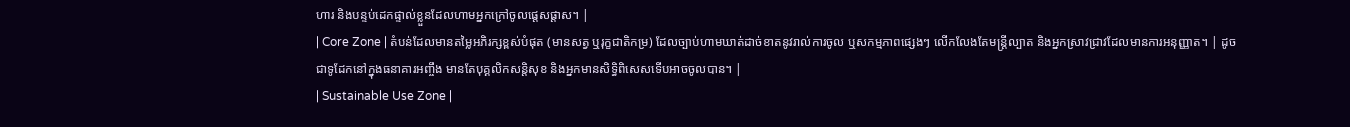ហារ និងបន្ទប់ដេកផ្ទាល់ខ្លួនដែលហាមអ្នកក្រៅចូលផ្តេសផ្តាស។ |
| Core Zone | តំបន់ដែលមានតម្លៃអភិរក្សខ្ពស់បំផុត (មានសត្វ ឬរុក្ខជាតិកម្រ) ដែលច្បាប់ហាមឃាត់ដាច់ខាតនូវរាល់ការចូល ឬសកម្មភាពផ្សេងៗ លើកលែងតែមន្ត្រីល្បាត និងអ្នកស្រាវជ្រាវដែលមានការអនុញ្ញាត។ | ដូចជាទូដែកនៅក្នុងធនាគារអញ្ចឹង មានតែបុគ្គលិកសន្តិសុខ និងអ្នកមានសិទ្ធិពិសេសទើបអាចចូលបាន។ |
| Sustainable Use Zone |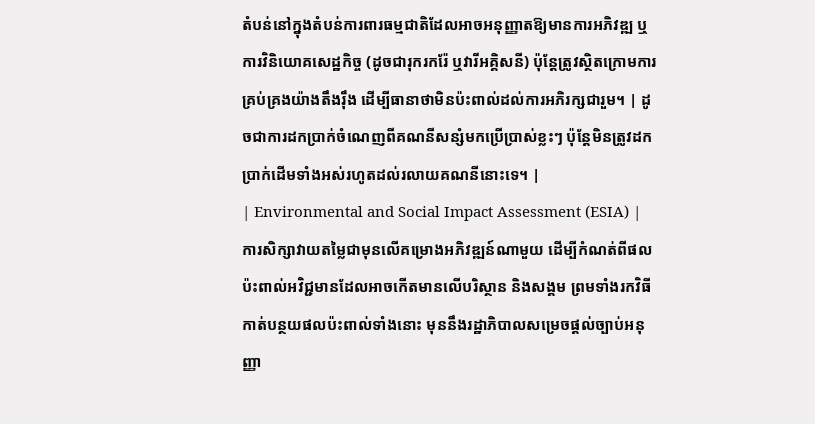តំបន់នៅក្នុងតំបន់ការពារធម្មជាតិដែលអាចអនុញ្ញាតឱ្យមានការអភិវឌ្ឍ ឬការវិនិយោគសេដ្ឋកិច្ច (ដូចជារុករករ៉ែ ឬវារីអគ្គិសនី) ប៉ុន្តែត្រូវស្ថិតក្រោមការគ្រប់គ្រងយ៉ាងតឹងរ៉ឹង ដើម្បីធានាថាមិនប៉ះពាល់ដល់ការអភិរក្សជារួម។ | ដូចជាការដកប្រាក់ចំណេញពីគណនីសន្សំមកប្រើប្រាស់ខ្លះៗ ប៉ុន្តែមិនត្រូវដកប្រាក់ដើមទាំងអស់រហូតដល់រលាយគណនីនោះទេ។ |
| Environmental and Social Impact Assessment (ESIA) | ការសិក្សាវាយតម្លៃជាមុនលើគម្រោងអភិវឌ្ឍន៍ណាមួយ ដើម្បីកំណត់ពីផលប៉ះពាល់អវិជ្ជមានដែលអាចកើតមានលើបរិស្ថាន និងសង្គម ព្រមទាំងរកវិធីកាត់បន្ថយផលប៉ះពាល់ទាំងនោះ មុននឹងរដ្ឋាភិបាលសម្រេចផ្តល់ច្បាប់អនុញ្ញា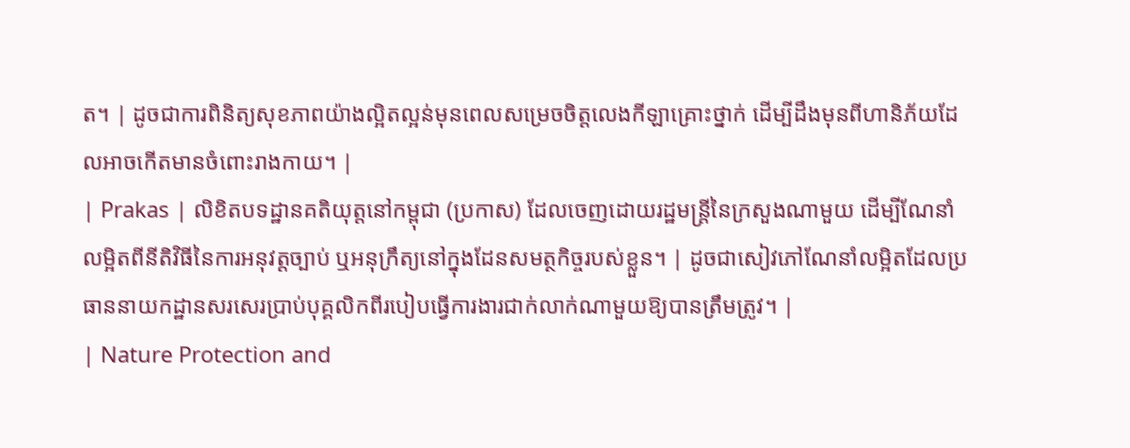ត។ | ដូចជាការពិនិត្យសុខភាពយ៉ាងល្អិតល្អន់មុនពេលសម្រេចចិត្តលេងកីឡាគ្រោះថ្នាក់ ដើម្បីដឹងមុនពីហានិភ័យដែលអាចកើតមានចំពោះរាងកាយ។ |
| Prakas | លិខិតបទដ្ឋានគតិយុត្តនៅកម្ពុជា (ប្រកាស) ដែលចេញដោយរដ្ឋមន្ត្រីនៃក្រសួងណាមួយ ដើម្បីណែនាំលម្អិតពីនីតិវិធីនៃការអនុវត្តច្បាប់ ឬអនុក្រឹត្យនៅក្នុងដែនសមត្ថកិច្ចរបស់ខ្លួន។ | ដូចជាសៀវភៅណែនាំលម្អិតដែលប្រធាននាយកដ្ឋានសរសេរប្រាប់បុគ្គលិកពីរបៀបធ្វើការងារជាក់លាក់ណាមួយឱ្យបានត្រឹមត្រូវ។ |
| Nature Protection and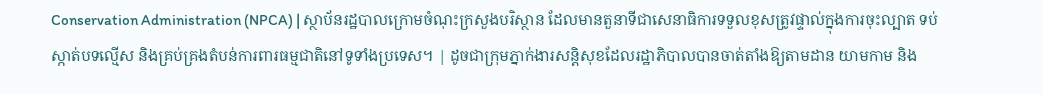Conservation Administration (NPCA) | ស្ថាប័នរដ្ឋបាលក្រោមចំណុះក្រសួងបរិស្ថាន ដែលមានតួនាទីជាសេនាធិការទទួលខុសត្រូវផ្ទាល់ក្នុងការចុះល្បាត ទប់ស្កាត់បទល្មើស និងគ្រប់គ្រងតំបន់ការពារធម្មជាតិនៅទូទាំងប្រទេស។ | ដូចជាក្រុមភ្នាក់ងារសន្តិសុខដែលរដ្ឋាភិបាលបានចាត់តាំងឱ្យតាមដាន យាមកាម និង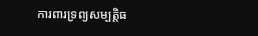ការពារទ្រព្យសម្បត្តិធ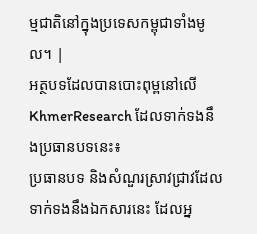ម្មជាតិនៅក្នុងប្រទេសកម្ពុជាទាំងមូល។ |
អត្ថបទដែលបានបោះពុម្ពនៅលើ KhmerResearch ដែលទាក់ទងនឹងប្រធានបទនេះ៖
ប្រធានបទ និងសំណួរស្រាវជ្រាវដែលទាក់ទងនឹងឯកសារនេះ ដែលអ្ន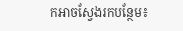កអាចស្វែងរកបន្ថែម៖